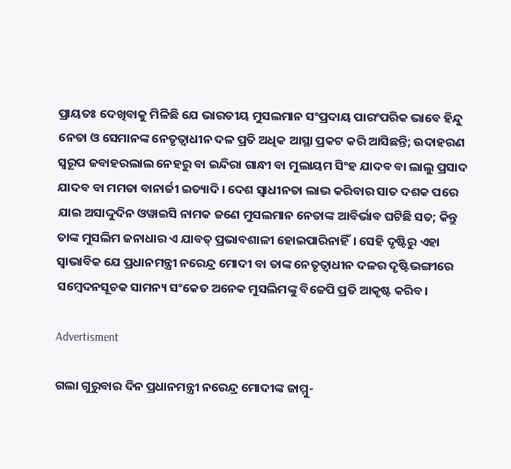ପ୍ରାୟତଃ ଦେଖିବାକୁ ମିଳିଛି ଯେ ଭାରତୀୟ ମୁସଲମାନ ସଂପ୍ରଦାୟ ପାରଂପରିକ ଭାବେ ହିନ୍ଦୁ ନେତା ଓ ସେମାନଙ୍କ ନେତୃତ୍ବାଧୀନ ଦଳ ପ୍ରତି ଅଧିକ ଆସ୍ଥା ପ୍ରକଟ କରି ଆସିଛନ୍ତି; ଉଦାହରଣ ସ୍ବରୂପ ଜବାହରଲାଲ ନେହରୁ ବା ଇନ୍ଦିରା ଗାନ୍ଧୀ ବା ମୁଲାୟମ ସିଂହ ଯାଦବ ବା ଲାଲୁ ପ୍ରସାଦ ଯାଦବ ବା ମମତା ବାନାର୍ଜୀ ଇତ୍ୟାଦି। ଦେଶ ସ୍ବାଧୀନତା ଲାଭ କରିବାର ସାତ ଦଶକ ପରେ ଯାଇ ଅସାଦ୍ଦୁଦିନ ଓୱାଇସି ନାମକ ଜଣେ ମୁସଲମାନ ନେତାଙ୍କ ଆବିର୍ଭାବ ଘଟିଛି ସତ; କିନ୍ତୁ ତାଙ୍କ ମୁସଲିମ ଜନାଧାର ଏ ଯାବତ୍‌ ପ୍ରଭାବଶାଳୀ ହୋଇପାରିନାହିଁ। ସେହି ଦୃଷ୍ଟିରୁ ଏହା ସ୍ବାଭାବିକ ଯେ ପ୍ରଧାନମନ୍ତ୍ରୀ ନରେନ୍ଦ୍ର ମୋଦୀ ବା ତାଙ୍କ ନେତୃତ୍ବାଧୀନ ଦଳର ଦୃଷ୍ଟିଭଙ୍ଗୀରେ ସମ୍ବେଦନସୂଚକ ସାମନ୍ୟ ସଂକେତ ଅନେକ ମୁସଲିମଙ୍କୁ ବିଜେପି ପ୍ରତି ଆକୃଷ୍ଟ କରିବ।

Advertisment

ଗଲା ଗୁରୁବାର ଦିନ ପ୍ରଧାନମନ୍ତ୍ରୀ ନରେନ୍ଦ୍ର ମୋଦୀଙ୍କ ଜାମ୍ମୁ-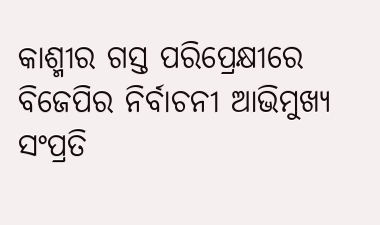କାଶ୍ମୀର ଗସ୍ତ ପରିପ୍ରେକ୍ଷୀରେ ବିଜେପିର ନିର୍ବାଚନୀ ଆଭିମୁଖ୍ୟ ସଂପ୍ରତି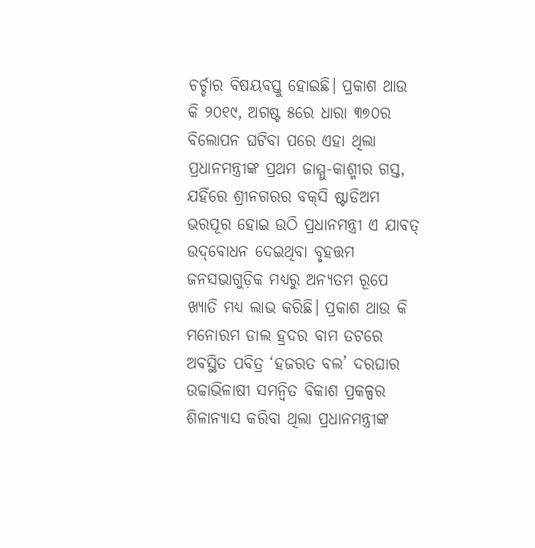ଚର୍ଚ୍ଚାର ବିଷୟବସ୍ତୁ ହୋଇଛି। ପ୍ରକାଶ ଥାଉ କି ୨୦୧୯, ଅଗଷ୍ଟ ୫ରେ ଧାରା ୩୭୦ର ବିଲୋପନ ଘଟିବା ପରେ ଏହା ଥିଲା ପ୍ରଧାନମନ୍ତ୍ରୀଙ୍କ ପ୍ରଥମ ଜାମ୍ମୁ-କାଶ୍ମୀର ଗସ୍ତ, ଯହିଁରେ ଶ୍ରୀନଗରର ବକ୍‌ସି ଷ୍ଟାଡିଅମ ଭରପୂର ହୋଇ ଉଠି ପ୍ରଧାନମନ୍ତ୍ରୀ ଏ ଯାବତ୍‌ ଉଦ୍‌ବୋଧନ ଦେଇଥିବା ବୃହତ୍ତମ ଜନସଭାଗୁଡ଼ିକ ମଧ୍ୟରୁ ଅନ୍ୟତମ ରୂପେ ଖ୍ୟାତି ମଧ୍ୟ ଲାଭ କରିଛି। ପ୍ରକାଶ ଥାଉ କି ମନୋରମ ଡାଲ ହ୍ରଦର ବାମ ତଟରେ ଅବସ୍ଥିତ ପବିତ୍ର ‘ହଜରତ ବଲ’ ଦରଘାର ଉଚ୍ଚାଭିଳାଷୀ ସମନ୍ବିତ ବିକାଶ ପ୍ରକଳ୍ପର ଶିଳାନ୍ୟାସ କରିବା ଥିଲା ପ୍ରଧାନମନ୍ତ୍ରୀଙ୍କ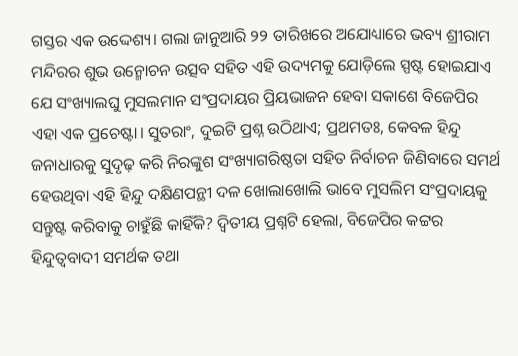ଗସ୍ତର ଏକ ଉଦ୍ଦେଶ୍ୟ। ଗଲା ଜାନୁଆରି ୨୨ ତାରିଖରେ ଅଯୋଧ୍ୟାରେ ଭବ୍ୟ ଶ୍ରୀରାମ ମନ୍ଦିରର ଶୁଭ ଉନ୍ମୋଚନ ଉତ୍ସବ ସହିତ ଏହି ଉଦ୍ୟମକୁ ଯୋଡ଼ିଲେ ସ୍ପଷ୍ଟ ହୋଇଯାଏ ଯେ ସଂଖ୍ୟାଲଘୁ ମୁସଲମାନ ସଂପ୍ରଦାୟର ପ୍ରିୟଭାଜନ ହେବା ସକାଶେ ବିଜେପିର ଏହା ଏକ ପ୍ରଚେଷ୍ଟା। ସୁତରାଂ, ଦୁଇଟି ପ୍ରଶ୍ନ ଉଠିଥାଏ; ପ୍ରଥମତଃ, କେବଳ ହିନ୍ଦୁ ଜନାଧାରକୁ ସୁଦୃଢ଼ କରି ନିରଙ୍କୁଶ ସଂଖ୍ୟାଗରିଷ୍ଠତା ସହିତ ନିର୍ବାଚନ ଜିଣିବାରେ ସମର୍ଥ ହେଉଥିବା ଏହି ହିନ୍ଦୁ ଦକ୍ଷିଣପନ୍ଥୀ ଦଳ ଖୋଲାଖୋଲି ଭାବେ ମୁସଲିମ ସଂପ୍ରଦାୟକୁ ସନ୍ତୁଷ୍ଟ କରିବାକୁ ଚାହୁଁଛି କାହିଁକି? ଦ୍ବିତୀୟ ପ୍ରଶ୍ନଟି ହେଲା, ବିଜେପିର କଟ୍ଟର ହିନ୍ଦୁତ୍ବବାଦୀ ସମର୍ଥକ ତଥା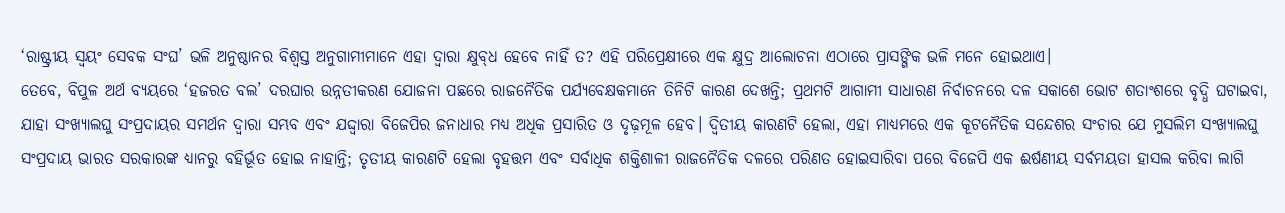‘ରାଷ୍ଟ୍ରୀୟ ସ୍ବୟଂ ସେବକ ସଂଘ’ ଭଳି ଅନୁଷ୍ଠାନର ବିଶ୍ବସ୍ତ ଅନୁଗାମୀମାନେ ଏହା ଦ୍ବାରା କ୍ଷୁବ୍‌ଧ ହେବେ ନାହିଁ ତ? ଏହି ପରିପ୍ରେକ୍ଷୀରେ ଏକ କ୍ଷୁଦ୍ର ଆଲୋଚନା ଏଠାରେ ପ୍ରାସଙ୍ଗିକ ଭଳି ମନେ ହୋଇଥାଏ।
ତେବେ, ବିପୁଳ ଅର୍ଥ ବ୍ୟୟରେ ‘ହଜରତ ବଲ’ ଦରଘାର ଉନ୍ନତୀକରଣ ଯୋଜନା ପଛରେ ରାଜନୈତିକ ପର୍ଯ୍ୟବେକ୍ଷକମାନେ ତିନିଟି କାରଣ ଦେଖନ୍ତି; ପ୍ରଥମଟି ଆଗାମୀ ସାଧାରଣ ନିର୍ବାଚନରେ ଦଳ ସକାଶେ ଭୋଟ ଶତାଂଶରେ ବୃଦ୍ଧି ଘଟାଇବା, ଯାହା ସଂଖ୍ୟାଲଘୁ ସଂପ୍ରଦାୟର ସମର୍ଥନ ଦ୍ବାରା ସମ୍ଭବ ଏବଂ ଯଦ୍ଦ୍ବାରା ବିଜେପିର ଜନାଧାର ମଧ୍ୟ ଅଧିକ ପ୍ରସାରିତ ଓ ଦୃଢ଼ମୂଳ ହେବ। ଦ୍ବିତୀୟ କାରଣଟି ହେଲା, ଏହା ମାଧ୍ୟମରେ ଏକ କୂଟନୈତିକ ସନ୍ଦେଶର ସଂଚାର ଯେ ମୁସଲିମ ସଂଖ୍ୟାଲଘୁ ସଂପ୍ରଦାୟ ଭାରତ ସରକାରଙ୍କ ଧ୍ୟାନରୁ ବହିର୍ଭୂତ ହୋଇ ନାହାନ୍ତି; ତୃତୀୟ କାରଣଟି ହେଲା ବୃହତ୍ତମ ଏବଂ ସର୍ବାଧିକ ଶକ୍ତିଶାଳୀ ରାଜନୈତିକ ଦଳରେ ପରିଣତ ହୋଇସାରିବା ପରେ ବିଜେପି ଏକ ଈର୍ଷଣୀୟ ସର୍ବମୟତା ହାସଲ କରିବା ଲାଗି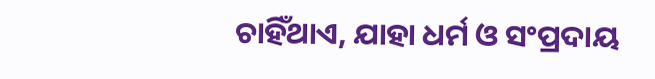ଚାହିଁଥାଏ, ଯାହା ଧର୍ମ ଓ ସଂପ୍ରଦାୟ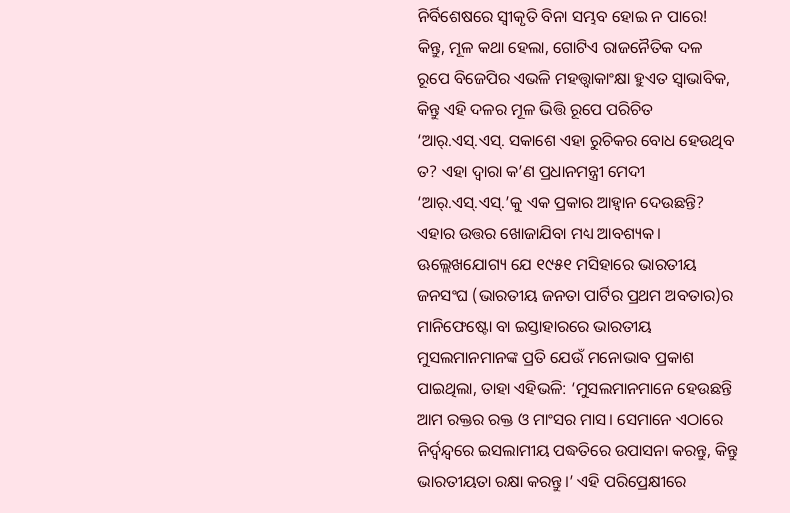ନିର୍ବିଶେଷରେ ସ୍ବୀକୃତି ବିନା ସମ୍ଭବ ହୋଇ ନ ପାରେ! କିନ୍ତୁ, ମୂଳ କଥା ହେଲା, ଗୋଟିଏ ରାଜନୈତିକ ଦଳ ରୂପେ ବିଜେପିର ଏଭଳି ମହତ୍ତ୍ବାକାଂକ୍ଷା ହୁଏତ ସ୍ବାଭାବିକ, କିନ୍ତୁ ଏହି ଦଳର ମୂଳ ଭିତ୍ତି ରୂପେ ପରିଚିତ ‘ଆର୍‌.ଏସ୍‌.ଏସ୍‌. ସକାଶେ ଏହା ରୁଚିକର ବୋଧ ହେଉଥିବ ତ? ଏହା ଦ୍ବାରା କ’ଣ ପ୍ରଧାନମନ୍ତ୍ରୀ ମେଦୀ ‘ଆର୍‌.ଏସ୍‌.ଏସ୍‌.’କୁ ଏକ ପ୍ରକାର ଆହ୍ବାନ ଦେଉଛନ୍ତି? ଏହାର ଉତ୍ତର ଖୋଜାଯିବା ମଧ୍ୟ ଆବଶ୍ୟକ।
ଊଲ୍ଲେଖଯୋଗ୍ୟ ଯେ ୧୯୫୧ ମସିହାରେ ଭାରତୀୟ ଜନସଂଘ (ଭାରତୀୟ ଜନତା ପାର୍ଟିର ପ୍ରଥମ ଅବତାର)ର ମାନିଫେଷ୍ଟୋ ବା ଇସ୍ତାହାରରେ ଭାରତୀୟ ମୁସଲମାନମାନଙ୍କ ପ୍ରତି ଯେଉଁ ମନୋଭାବ ପ୍ରକାଶ ପାଇଥିଲା, ତାହା ଏହିଭଳି: ‘ମୁସଲମାନମାନେ ହେଉଛନ୍ତି ଆମ ରକ୍ତର ରକ୍ତ ଓ ମାଂସର ମାସ। ସେମାନେ ଏଠାରେ ନିର୍ଦ୍ବନ୍ଦ୍ବରେ ଇସଲାମୀୟ ପଦ୍ଧତିରେ ଉପାସନା କରନ୍ତୁ, କିନ୍ତୁ ଭାରତୀୟତା ରକ୍ଷା କରନ୍ତୁ।’ ଏହି ପରିପ୍ରେକ୍ଷୀରେ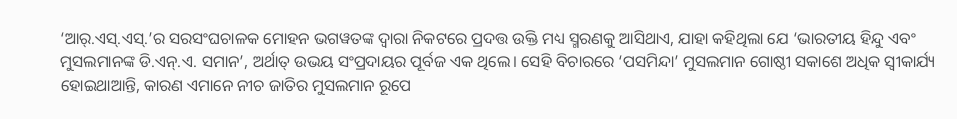‘ଆର୍‌.ଏସ୍‌.ଏସ୍‌.’ର ସରସଂଘଚାଳକ ମୋହନ ଭଗୱତଙ୍କ ଦ୍ବାରା ନିକଟରେ ପ୍ରଦତ୍ତ ଉକ୍ତି ମଧ୍ୟ ସ୍ମରଣକୁ ଆସିଥାଏ, ଯାହା କହିଥିଲା ଯେ ‘ଭାରତୀୟ ହିନ୍ଦୁ ଏବଂ ମୁସଲମାନଙ୍କ ଡି.ଏନ୍‌.ଏ. ସମାନ’, ଅର୍ଥାତ୍‌ ଉଭୟ ସଂପ୍ରଦାୟର ପୂର୍ବଜ ଏକ ଥିଲେ। ସେହି ବିଚାରରେ ‘ପସମିନ୍ଦା’ ମୁସଲମାନ ଗୋଷ୍ଠୀ ସକାଶେ ଅଧିକ ସ୍ବୀକାର୍ଯ୍ୟ ହୋଇଥାଆନ୍ତି, କାରଣ ଏମାନେ ନୀଚ ଜାତିର ମୁସଲମାନ ରୂପେ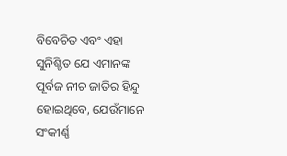ବିବେଚିତ ଏବଂ ଏହା ସୁନିଶ୍ଚିତ ଯେ ଏମାନଙ୍କ ପୂର୍ବଜ ନୀଚ ଜାତିର ହିନ୍ଦୁ ହୋଇଥିବେ, ଯେଉଁମାନେ ସଂକୀର୍ଣ୍ଣ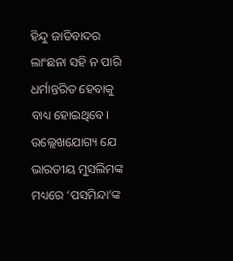ହିନ୍ଦୁ ଜାତିବାଦର ଲାଂଛନା ସହି ନ ପାରି ଧର୍ମାନ୍ତରିତ ହେବାକୁ ବାଧ୍ୟ ହୋଇଥିବେ। ଉଲ୍ଲେଖଯୋଗ୍ୟ ଯେ ଭାରତୀୟ ମୁସଲିମଙ୍କ ମଧ୍ୟରେ ‘ପସମିନ୍ଦା’ଙ୍କ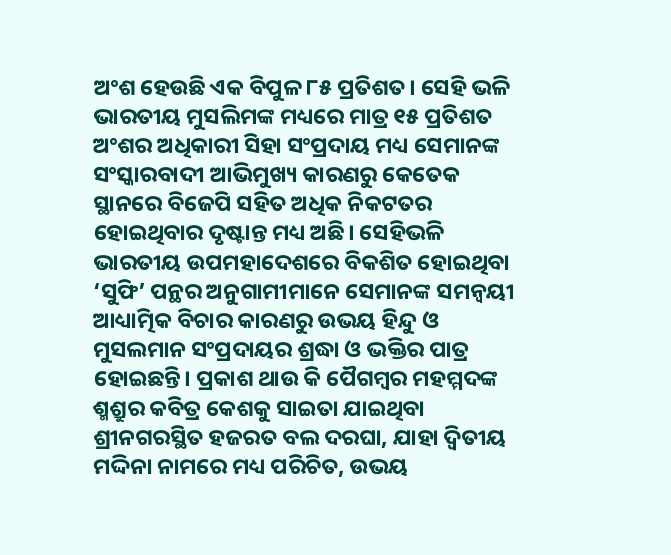ଅଂଶ ହେଉଛି ଏକ ବିପୁଳ ୮୫ ପ୍ରତିଶତ। ସେହି ଭଳି ଭାରତୀୟ ମୁସଲିମଙ୍କ ମଧ୍ୟରେ ମାତ୍ର ୧୫ ପ୍ରତିଶତ ଅଂଶର ଅଧିକାରୀ ସିହା ସଂପ୍ରଦାୟ ମଧ୍ୟ ସେମାନଙ୍କ ସଂସ୍କାରବାଦୀ ଆଭିମୁଖ୍ୟ କାରଣରୁ କେତେକ ସ୍ଥାନରେ ବିଜେପି ସହିତ ଅଧିକ ନିକଟତର ହୋଇଥିବାର ଦୃଷ୍ଟାନ୍ତ ମଧ୍ୟ ଅଛି। ସେହିଭଳି ଭାରତୀୟ ଉପମହାଦେଶରେ ବିକଶିତ ହୋଇଥିବା ‘ସୁଫି’ ପନ୍ଥର ଅନୁଗାମୀମାନେ ସେମାନଙ୍କ ସମନ୍ବୟୀ ଆଧ୍ୟାତ୍ମିକ ବିଚାର କାରଣରୁ ଉଭୟ ହିନ୍ଦୁ ଓ ମୁସଲମାନ ସଂପ୍ରଦାୟର ଶ୍ରଦ୍ଧା ଓ ଭକ୍ତିର ପାତ୍ର ହୋଇଛନ୍ତି। ପ୍ରକାଶ ଥାଉ କି ପୈଗମ୍ବର ମହମ୍ମଦଙ୍କ ଶ୍ମଶ୍ରୁର କବିତ୍ର କେଶକୁ ସାଇତା ଯାଇଥିବା ଶ୍ରୀନଗରସ୍ଥିତ ହଜରତ ବଲ ଦରଘା, ଯାହା ଦ୍ବିତୀୟ ମଦ୍ଦିନା ନାମରେ ମଧ୍ୟ ପରିଚିତ, ଉଭୟ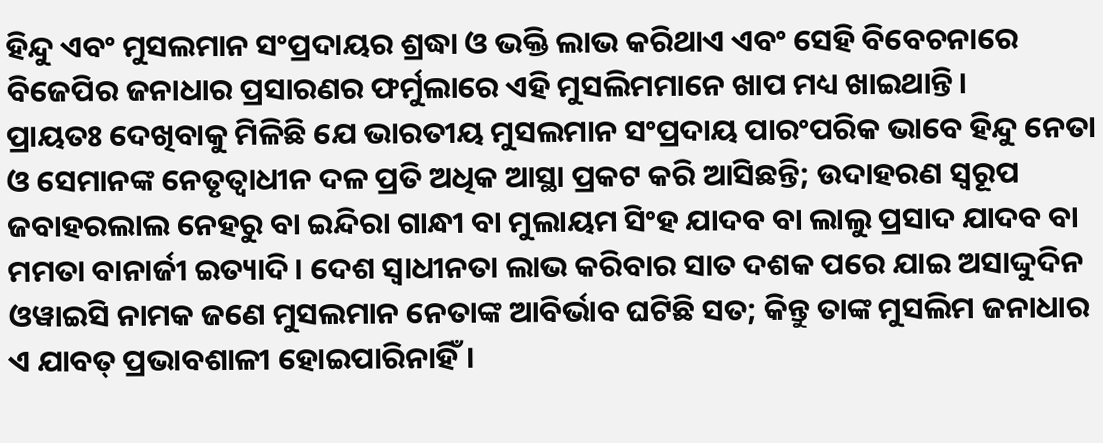ହିନ୍ଦୁ ଏବଂ ମୁସଲମାନ ସଂପ୍ରଦାୟର ଶ୍ରଦ୍ଧା ଓ ଭକ୍ତି ଲାଭ କରିଥାଏ ଏବଂ ସେହି ବିବେଚନାରେ ବିଜେପିର ଜନାଧାର ପ୍ରସାରଣର ଫର୍ମୁଲାରେ ଏହି ମୁସଲିମମାନେ ଖାପ ମଧ୍ୟ ଖାଇଥାନ୍ତି।
ପ୍ରାୟତଃ ଦେଖିବାକୁ ମିଳିଛି ଯେ ଭାରତୀୟ ମୁସଲମାନ ସଂପ୍ରଦାୟ ପାରଂପରିକ ଭାବେ ହିନ୍ଦୁ ନେତା ଓ ସେମାନଙ୍କ ନେତୃତ୍ବାଧୀନ ଦଳ ପ୍ରତି ଅଧିକ ଆସ୍ଥା ପ୍ରକଟ କରି ଆସିଛନ୍ତି; ଉଦାହରଣ ସ୍ବରୂପ ଜବାହରଲାଲ ନେହରୁ ବା ଇନ୍ଦିରା ଗାନ୍ଧୀ ବା ମୁଲାୟମ ସିଂହ ଯାଦବ ବା ଲାଲୁ ପ୍ରସାଦ ଯାଦବ ବା ମମତା ବାନାର୍ଜୀ ଇତ୍ୟାଦି। ଦେଶ ସ୍ବାଧୀନତା ଲାଭ କରିବାର ସାତ ଦଶକ ପରେ ଯାଇ ଅସାଦ୍ଦୁଦିନ ଓୱାଇସି ନାମକ ଜଣେ ମୁସଲମାନ ନେତାଙ୍କ ଆବିର୍ଭାବ ଘଟିଛି ସତ; କିନ୍ତୁ ତାଙ୍କ ମୁସଲିମ ଜନାଧାର ଏ ଯାବତ୍‌ ପ୍ରଭାବଶାଳୀ ହୋଇପାରିନାହିଁ।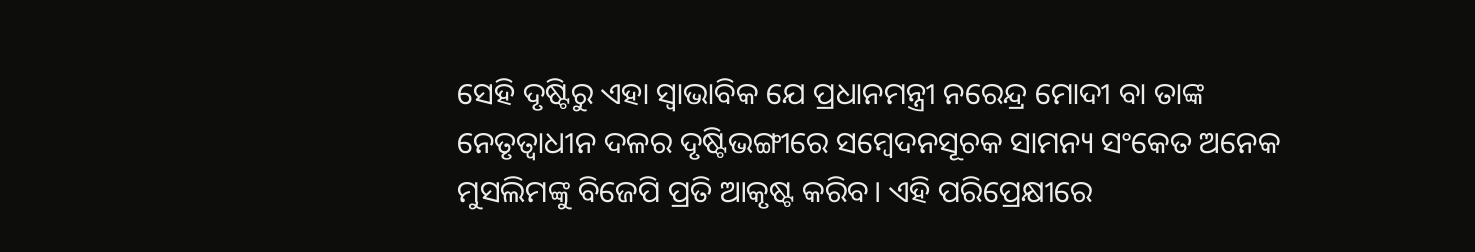ସେହି ଦୃଷ୍ଟିରୁ ଏହା ସ୍ବାଭାବିକ ଯେ ପ୍ରଧାନମନ୍ତ୍ରୀ ନରେନ୍ଦ୍ର ମୋଦୀ ବା ତାଙ୍କ ନେତୃତ୍ବାଧୀନ ଦଳର ଦୃଷ୍ଟିଭଙ୍ଗୀରେ ସମ୍ବେଦନସୂଚକ ସାମନ୍ୟ ସଂକେତ ଅନେକ ମୁସଲିମଙ୍କୁ ବିଜେପି ପ୍ରତି ଆକୃଷ୍ଟ କରିବ। ଏହି ପରିପ୍ରେକ୍ଷୀରେ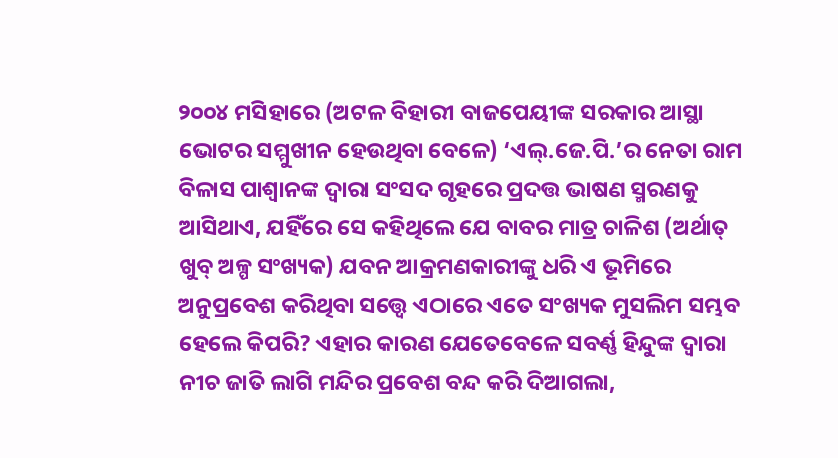୨୦୦୪ ମସିହାରେ (ଅଟଳ ବିହାରୀ ବାଜପେୟୀଙ୍କ ସରକାର ଆସ୍ଥା ଭୋଟର ସମ୍ମୁଖୀନ ହେଉଥିବା ବେଳେ) ‘ଏଲ୍‌.ଜେ.ପି.’ର ନେତା ରାମ ବିଳାସ ପାଶ୍ବାନଙ୍କ ଦ୍ବାରା ସଂସଦ ଗୃହରେ ପ୍ରଦତ୍ତ ଭା‌ଷଣ ସ୍ମରଣକୁ ଆସିଥାଏ, ଯହିଁରେ ସେ କହିଥିଲେ ଯେ ବାବର ମାତ୍ର ଚାଳିଶ (ଅର୍ଥାତ୍‌ ଖୁବ୍‌ ଅଳ୍ପ ସଂଖ୍ୟକ) ଯବନ ଆକ୍ରମଣକାରୀଙ୍କୁ ଧରି ଏ ଭୂମିରେ ଅନୁପ୍ରବେଶ କରିଥିବା ସତ୍ତ୍ବେ ଏଠାରେ ଏତେ ସଂଖ୍ୟକ ମୁସଲିମ ସମ୍ଭବ ହେଲେ କିପରି? ଏହାର କାରଣ ଯେତେବେଳେ ସବର୍ଣ୍ଣ ହିନ୍ଦୁଙ୍କ ଦ୍ବାରା ନୀଚ ଜାତି ଲାଗି ମନ୍ଦିର ପ୍ରବେଶ ବନ୍ଦ କରି ଦିଆଗଲା,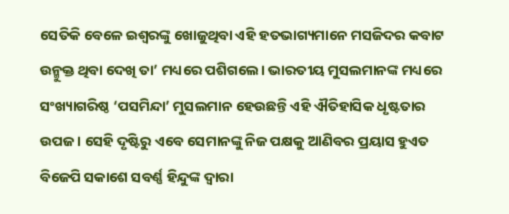ସେତିକି ବେଳେ ଇଶ୍ବରଙ୍କୁ ଖୋଜୁଥିବା ଏହି ହତଭାଗ୍ୟମାନେ ମସଜିଦର କବାଟ ଉନ୍ମୁକ୍ତ ଥିବା ଦେଖି ତା’ ମଧ୍ୟରେ ପଶିଗଲେ। ଭାରତୀୟ ମୁସଲମାନଙ୍କ ମଧ୍ୟରେ ସଂଖ୍ୟାଗରିଷ୍ଠ ‘ପସମିନ୍ଦା’ ମୁସଲମାନ ହେଉଛନ୍ତି ଏହି ଐତିହାସିକ ଧୃଷ୍ଟତାର ଉପଜ। ସେହି ଦୃଷ୍ଟିରୁ ଏବେ ସେମାନଙ୍କୁ ନିଜ ପକ୍ଷକୁ ଆଣିବର ପ୍ରୟାସ ହୁଏତ ବିଜେପି ସକାଶେ ସବର୍ଣ୍ଣ ହିନ୍ଦୁଙ୍କ ଦ୍ବାରା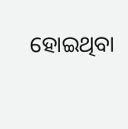ହୋଇଥିବା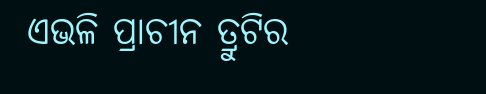ଏଭଳି ପ୍ରାଚୀନ ତ୍ରୁଟିର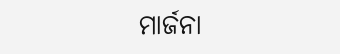ମାର୍ଜନା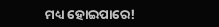ମଧ୍ୟ ହୋଇପାରେ!